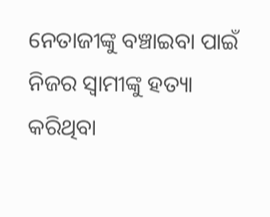ନେତାଜୀଙ୍କୁ ବଞ୍ଚାଇବା ପାଇଁ ନିଜର ସ୍ୱାମୀଙ୍କୁ ହତ୍ୟା କରିଥିବା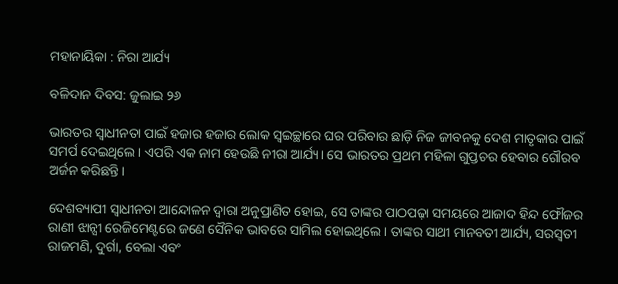ମହାନାୟିକା : ନିରା ଆର୍ଯ୍ୟ

ବଳିଦାନ ଦିବସ: ଜୁଲାଇ ୨୬

ଭାରତର ସ୍ୱାଧୀନତା ପାଇଁ ହଜାର ହଜାର ଲୋକ ସ୍ୱଇଚ୍ଛାରେ ଘର ପରିବାର ଛାଡ଼ି ନିଜ ଜୀବନକୁ ଦେଶ ମାତୃକାର ପାଇଁ ସମର୍ପ ଦେଇଥିଲେ। ଏପରି ଏକ ନାମ ହେଉଛି ନୀରା ଆର୍ଯ୍ୟ। ସେ ଭାରତର ପ୍ରଥମ ମହିଳା ଗୁପ୍ତଚର ହେବାର ଗୌରବ ଅର୍ଜନ କରିଛନ୍ତି।

ଦେଶବ୍ୟାପୀ ସ୍ୱାଧୀନତା ଆନ୍ଦୋଳନ ଦ୍ୱାରା ଅନୁପ୍ରାଣିତ ହୋଇ, ସେ ତାଙ୍କର ପାଠପଢ଼ା ସମୟରେ ଆଜାଦ ହିନ୍ଦ ଫୌଜର ରାଣୀ ଝାନ୍ସୀ ରେଜିମେଣ୍ଟରେ ଜଣେ ସୈନିକ ଭାବରେ ସାମିଲ ହୋଇଥିଲେ। ତାଙ୍କର ସାଥୀ ମାନବତୀ ଆର୍ଯ୍ୟ, ସରସ୍ୱତୀ ରାଜମଣି, ଦୁର୍ଗା, ବେଲା ଏବଂ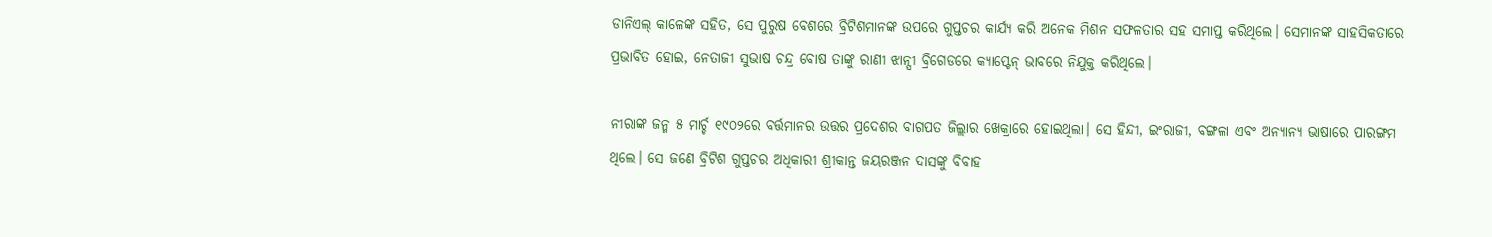ଡାନିଏଲ୍ କାଳେଙ୍କ ସହିତ, ସେ ପୁରୁଷ ବେଶରେ ବ୍ରିଟିଶମାନଙ୍କ ଉପରେ ଗୁପ୍ତଚର କାର୍ଯ୍ୟ କରି ଅନେକ ମିଶନ ସଫଳତାର ସହ ସମାପ୍ତ କରିଥିଲେ। ସେମାନଙ୍କ ସାହସିକତାରେ ପ୍ରଭାବିତ ହୋଇ, ନେତାଜୀ ସୁଭାଷ ଚନ୍ଦ୍ର ବୋଷ ତାଙ୍କୁ ରାଣୀ ଝାନ୍ସୀ ବ୍ରିଗେଡରେ କ୍ୟାପ୍ଟେନ୍ ଭାବରେ ନିଯୁକ୍ତ କରିଥିଲେ।

ନୀରାଙ୍କ ଜନ୍ମ ୫ ମାର୍ଚ୍ଚ ୧୯୦୨ରେ ବର୍ତ୍ତମାନର ଉତ୍ତର ପ୍ରଦେଶର ବାଗପତ ଜିଲ୍ଲାର ଖେକ୍ରାରେ ହୋଇଥିଲା। ସେ ହିନ୍ଦୀ, ଇଂରାଜୀ, ବଙ୍ଗଳା ଏବଂ ଅନ୍ୟାନ୍ୟ ଭାଷାରେ ପାରଙ୍ଗମ ଥିଲେ। ସେ ଜଣେ ବ୍ରିଟିଶ ଗୁପ୍ତଚର ଅଧିକାରୀ ଶ୍ରୀକାନ୍ତ ଜୟରଞ୍ଜନ ଦାସଙ୍କୁ ବିବାହ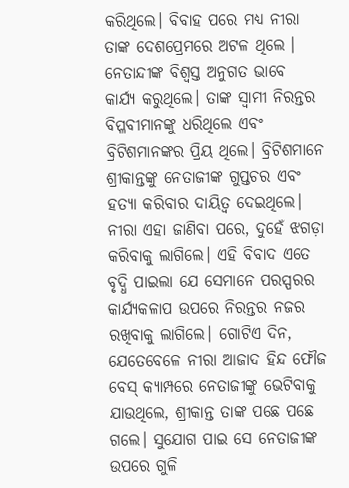କରିଥିଲେ। ବିବାହ ପରେ ମଧ୍ୟ ନୀରା ତାଙ୍କ ଦେଶପ୍ରେମରେ ଅଟଳ ଥିଲେ । ନେତାନ୍ଦୀଙ୍କ ବିଶ୍ୱସ୍ତ ଅନୁଗତ ଭାବେ କାର୍ଯ୍ୟ କରୁଥିଲେ। ତାଙ୍କ ସ୍ୱାମୀ ନିରନ୍ତର ବିପ୍ଳବୀମାନଙ୍କୁ ଧରିଥିଲେ ଏବଂ ବ୍ରିଟିଶମାନଙ୍କର ପ୍ରିୟ ଥିଲେ। ବ୍ରିଟିଶମାନେ ଶ୍ରୀକାନ୍ତଙ୍କୁ ନେତାଜୀଙ୍କ ଗୁପ୍ତଚର ଏବଂ ହତ୍ୟା କରିବାର ଦାୟିତ୍ୱ ଦେଇଥିଲେ। ନୀରା ଏହା ଜାଣିବା ପରେ, ଦୁହେଁ ଝଗଡ଼ା କରିବାକୁ ଲାଗିଲେ। ଏହି ବିବାଦ ଏତେ ବୃଦ୍ଧି ପାଇଲା ଯେ ସେମାନେ ପରସ୍ପରର କାର୍ଯ୍ୟକଳାପ ଉପରେ ନିରନ୍ତର ନଜର ରଖିବାକୁ ଲାଗିଲେ। ଗୋଟିଏ ଦିନ, ଯେତେବେଳେ ନୀରା ଆଜାଦ ହିନ୍ଦ ଫୌଜ ବେସ୍ କ୍ୟାମ୍ପରେ ନେତାଜୀଙ୍କୁ ଭେଟିବାକୁ ଯାଉଥିଲେ, ଶ୍ରୀକାନ୍ତ ତାଙ୍କ ପଛେ ପଛେ ଗଲେ। ସୁଯୋଗ ପାଇ ସେ ନେତାଜୀଙ୍କ ଉପରେ ଗୁଳି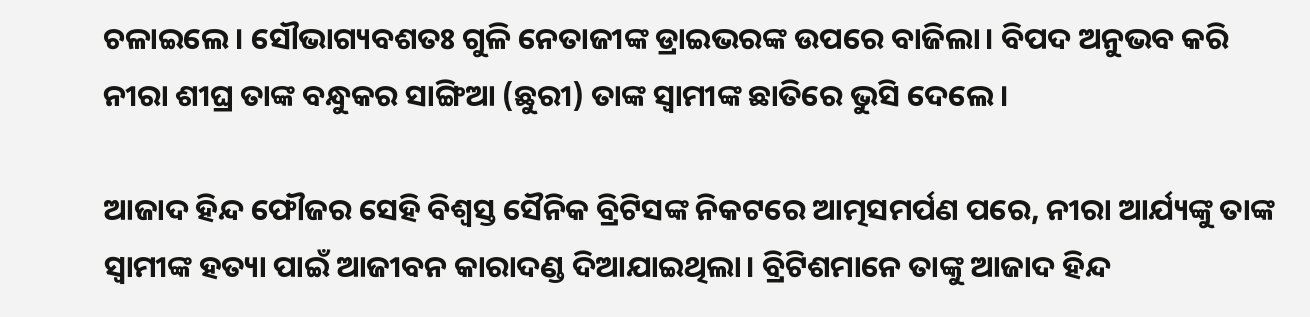ଚଳାଇଲେ। ସୌଭାଗ୍ୟବଶତଃ ଗୁଳି ନେତାଜୀଙ୍କ ଡ୍ରାଇଭରଙ୍କ ଉପରେ ବାଜିଲା। ବିପଦ ଅନୁଭବ କରି ନୀରା ଶୀଘ୍ର ତାଙ୍କ ବନ୍ଧୁକର ସାଙ୍ଗିଆ (ଛୁରୀ) ତାଙ୍କ ସ୍ୱାମୀଙ୍କ ଛାତିରେ ଭୁସି ଦେଲେ।

ଆଜାଦ ହିନ୍ଦ ଫୌଜର ସେହି ବିଶ୍ଵସ୍ତ ସୈନିକ ବ୍ରିଟିସଙ୍କ ନିକଟରେ ଆତ୍ମସମର୍ପଣ ପରେ, ନୀରା ଆର୍ଯ୍ୟଙ୍କୁ ତାଙ୍କ ସ୍ୱାମୀଙ୍କ ହତ୍ୟା ପାଇଁ ଆଜୀବନ କାରାଦଣ୍ଡ ଦିଆଯାଇଥିଲା। ବ୍ରିଟିଶମାନେ ତାଙ୍କୁ ଆଜାଦ ହିନ୍ଦ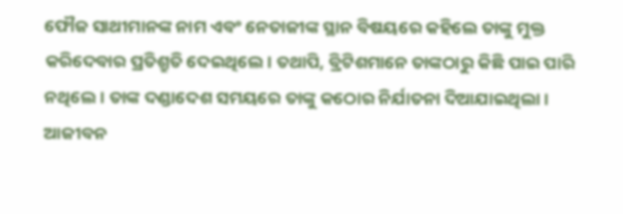ଫୌଜ ସାଥୀମାନଙ୍କ ନାମ ଏବଂ ନେତାଜୀଙ୍କ ସ୍ଥାନ ବିଷୟରେ କହିଲେ ତାଙ୍କୁ ମୁକ୍ତ କରିଦେବାର ପ୍ରତିଶ୍ରୁତି ଦେଇଥିଲେ। ତଥାପି, ବ୍ରିଟିଶମାନେ ତାଙ୍କଠାରୁ କିଛି ପାଇ ପାରି ନଥିଲେ। ତାଙ୍କ ଦଣ୍ଡାଦେଶ ସମୟରେ ତାଙ୍କୁ କଠୋର ନିର୍ଯାତନା ଦିଆଯାଇଥିଲା। ଆଜୀବନ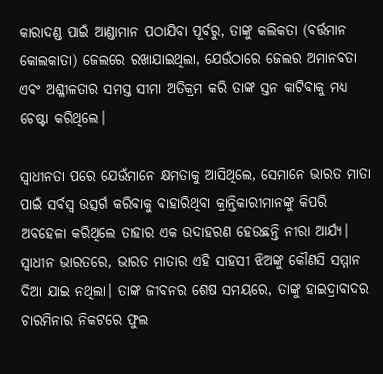କାରାଦଣ୍ଡ ପାଇଁ ଆଣ୍ଡାମାନ ପଠାଯିବା ପୂର୍ବରୁ, ତାଙ୍କୁ କଲିକତା (ବର୍ତ୍ତମାନ କୋଲକାତା) ଜେଲରେ ରଖାଯାଇଥିଲା, ଯେଉଁଠାରେ ଜେଲର ଅମାନବତା ଏବଂ ଅଶ୍ଳୀଳତାର ସମସ୍ତ ସୀମା ଅତିକ୍ରମ କରି ତାଙ୍କ ସ୍ତନ କାଟିବାକୁ ମଧ୍ୟ ଚେଷ୍ଟା କରିଥିଲେ।

ସ୍ୱାଧୀନତା ପରେ ଯେଉଁମାନେ କ୍ଷମତାକୁ ଆସିଥିଲେ, ସେମାନେ ଭାରତ ମାତା ପାଇଁ ସର୍ବସ୍ୱ ଉତ୍ସର୍ଗ କରିବାକୁ ବାହାରିଥିବା କ୍ରାନ୍ତିକାରୀମାନଙ୍କୁ କିପରି ଅବହେଳା କରିଥିଲେ ତାହାର ଏକ ଉଦାହରଣ ହେଉଛନ୍ତି ନୀରା ଆର୍ଯ୍ୟ। ସ୍ୱାଧୀନ ଭାରତରେ, ଭାରତ ମାତାର ଏହି ସାହସୀ ଝିଅଙ୍କୁ କୌଣସି ସମ୍ମାନ ଦିଆ ଯାଇ ନଥିଲା। ତାଙ୍କ ଜୀବନର ଶେଷ ସମୟରେ, ତାଙ୍କୁ ହାଇଦ୍ରାବାଦର ଚାରମିନାର ନିକଟରେ ଫୁଲ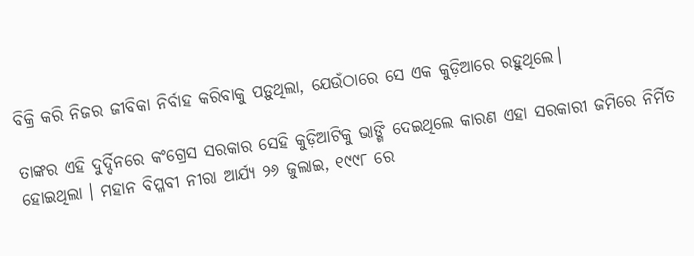ବିକ୍ରି କରି ନିଜର ଜୀବିକା ନିର୍ବାହ କରିବାକୁ ପଡ଼ୁଥିଲା, ଯେଉଁଠାରେ ସେ ଏକ କୁଡ଼ିଆରେ ରହୁଥିଲେ।

ତାଙ୍କର ଏହି ଦୁର୍ଦ୍ଦିନରେ କଂଗ୍ରେସ ସରକାର ସେହି କୁଡ଼ିଆଟିକୁ ଭାଙ୍ଗି ଦେଇଥିଲେ କାରଣ ଏହା ସରକାରୀ ଜମିରେ ନିର୍ମିତ ହୋଇଥିଲା । ମହାନ ବିପ୍ଳବୀ ନୀରା ଆର୍ଯ୍ୟ ୨୬ ଜୁଲାଇ, ୧୯୯୮ ରେ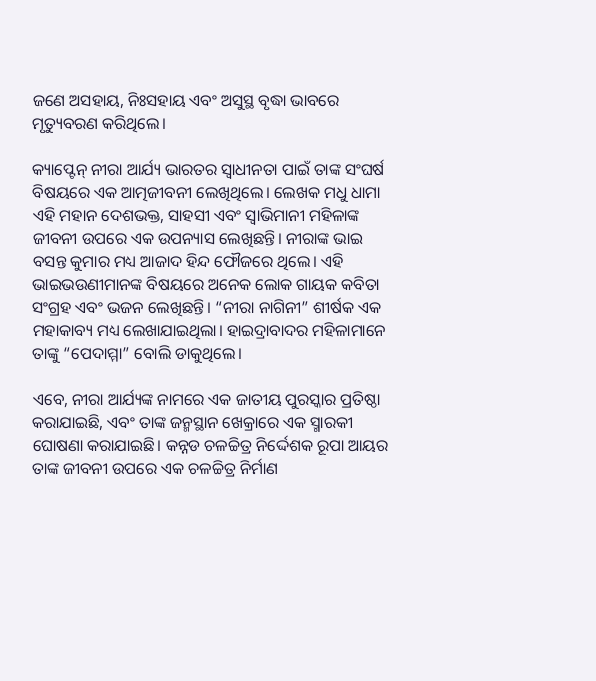ଜଣେ ଅସହାୟ, ନିଃସହାୟ ଏବଂ ଅସୁସ୍ଥ ବୃଦ୍ଧା ଭାବରେ ମୃତ୍ୟୁବରଣ କରିଥିଲେ।

କ୍ୟାପ୍ଟେନ୍ ନୀରା ଆର୍ଯ୍ୟ ଭାରତର ସ୍ୱାଧୀନତା ପାଇଁ ତାଙ୍କ ସଂଘର୍ଷ ବିଷୟରେ ଏକ ଆତ୍ମଜୀବନୀ ଲେଖିଥିଲେ। ଲେଖକ ମଧୁ ଧାମା ଏହି ମହାନ ଦେଶଭକ୍ତ, ସାହସୀ ଏବଂ ସ୍ୱାଭିମାନୀ ମହିଳାଙ୍କ ଜୀବନୀ ଉପରେ ଏକ ଉପନ୍ୟାସ ଲେଖିଛନ୍ତି। ନୀରାଙ୍କ ଭାଇ ବସନ୍ତ କୁମାର ମଧ୍ୟ ଆଜାଦ ହିନ୍ଦ ଫୌଜରେ ଥିଲେ। ଏହି ଭାଇଭଉଣୀମାନଙ୍କ ବିଷୟରେ ଅନେକ ଲୋକ ଗାୟକ କବିତା ସଂଗ୍ରହ ଏବଂ ଭଜନ ଲେଖିଛନ୍ତି। “ନୀରା ନାଗିନୀ” ଶୀର୍ଷକ ଏକ ମହାକାବ୍ୟ ମଧ୍ୟ ଲେଖାଯାଇଥିଲା। ହାଇଦ୍ରାବାଦର ମହିଳାମାନେ ତାଙ୍କୁ “ପେଦାମ୍ମା” ବୋଲି ଡାକୁଥିଲେ।

ଏବେ, ନୀରା ଆର୍ଯ୍ୟଙ୍କ ନାମରେ ଏକ ଜାତୀୟ ପୁରସ୍କାର ପ୍ରତିଷ୍ଠା କରାଯାଇଛି, ଏବଂ ତାଙ୍କ ଜନ୍ମସ୍ଥାନ ଖେକ୍ରାରେ ଏକ ସ୍ମାରକୀ ଘୋଷଣା କରାଯାଇଛି। କନ୍ନଡ ଚଳଚ୍ଚିତ୍ର ନିର୍ଦ୍ଦେଶକ ରୂପା ଆୟର ତାଙ୍କ ଜୀବନୀ ଉପରେ ଏକ ଚଳଚ୍ଚିତ୍ର ନିର୍ମାଣ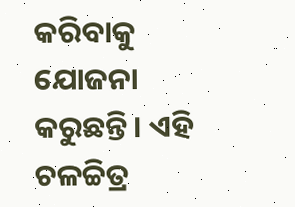କରିବାକୁ ଯୋଜନା କରୁଛନ୍ତି। ଏହି ଚଳଚ୍ଚିତ୍ର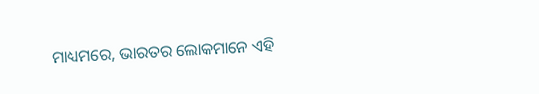ମାଧ୍ୟମରେ, ଭାରତର ଲୋକମାନେ ଏହି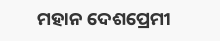ମହାନ ଦେଶପ୍ରେମୀ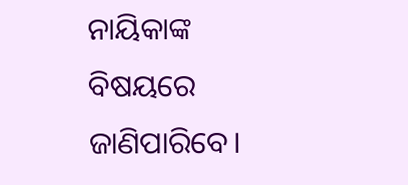ନାୟିକାଙ୍କ ବିଷୟରେ ଜାଣିପାରିବେ।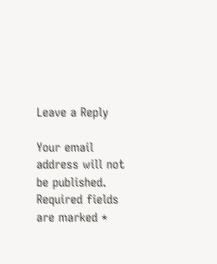Leave a Reply

Your email address will not be published. Required fields are marked *